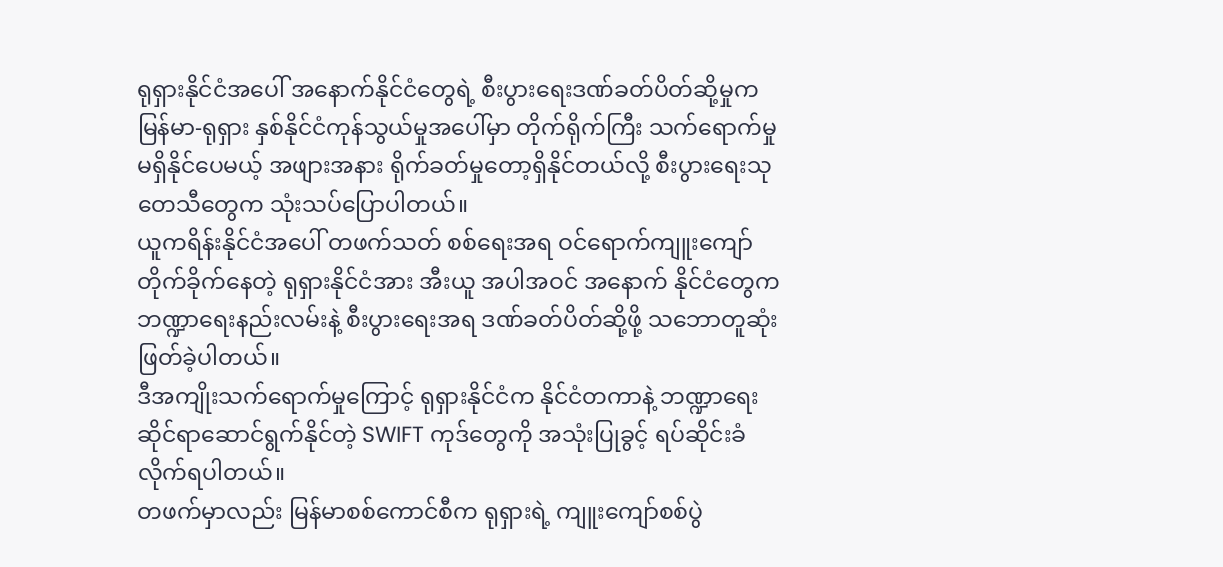ရုရှားနိုင်ငံအပေါ် အနောက်နိုင်ငံတွေရဲ့ စီးပွားရေးဒဏ်ခတ်ပိတ်ဆို့မှုက မြန်မာ-ရုရှား နှစ်နိုင်ငံကုန်သွယ်မှုအပေါ်မှာ တိုက်ရိုက်ကြီး သက်ရောက်မှု မရှိနိုင်ပေမယ့် အဖျားအနား ရိုက်ခတ်မှုတော့ရှိနိုင်တယ်လို့ စီးပွားရေးသုတေသီတွေက သုံးသပ်ပြောပါတယ်။
ယူကရိန်းနိုင်ငံအပေါ် တဖက်သတ် စစ်ရေးအရ ဝင်ရောက်ကျူးကျော်တိုက်ခိုက်နေတဲ့ ရုရှားနိုင်ငံအား အီးယူ အပါအဝင် အနောက် နိုင်ငံတွေက ဘဏ္ဍာရေးနည်းလမ်းနဲ့ စီးပွားရေးအရ ဒဏ်ခတ်ပိတ်ဆို့ဖို့ သဘောတူဆုံးဖြတ်ခဲ့ပါတယ်။
ဒီအကျိုးသက်ရောက်မှုကြောင့် ရုရှားနိုင်ငံက နိုင်ငံတကာနဲ့ ဘဏ္ဍာရေးဆိုင်ရာဆောင်ရွက်နိုင်တဲ့ SWIFT ကုဒ်တွေကို အသုံးပြုခွင့် ရပ်ဆိုင်းခံလိုက်ရပါတယ်။
တဖက်မှာလည်း မြန်မာစစ်ကောင်စီက ရုရှားရဲ့ ကျူးကျော်စစ်ပွဲ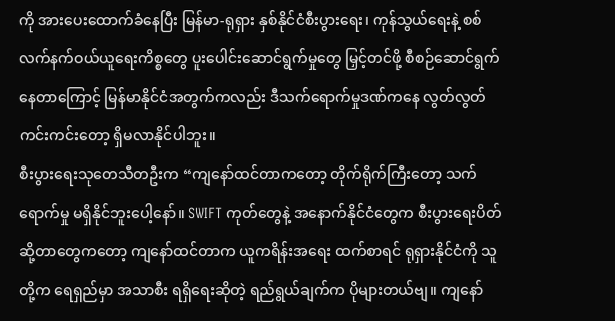ကို အားပေးထောက်ခံနေပြီး မြန်မာ-ရုရှား နှစ်နိုင်ငံစီးပွားရေး၊ ကုန်သွယ်ရေးနဲ့ စစ်လက်နက်ဝယ်ယူရေးကိစ္စတွေ ပူးပေါင်းဆောင်ရွက်မှုတွေ မြှင့်တင်ဖို့ စီစဉ်ဆောင်ရွက်နေတာကြောင့် မြန်မာနိုင်ငံအတွက်ကလည်း ဒီသက်ရောက်မှုဒဏ်ကနေ လွတ်လွတ်ကင်းကင်းတော့ ရှိမလာနိုင်ပါဘူး။
စီးပွားရေးသုတေသီတဦးက “ကျနော်ထင်တာကတော့ တိုက်ရိုက်ကြီးတော့ သက်ရောက်မှု မရှိနိုင်ဘူးပေါ့နော်။ SWIFT ကုတ်တွေနဲ့ အနောက်နိုင်ငံတွေက စီးပွားရေးပိတ်ဆို့တာတွေကတော့ ကျနော်ထင်တာက ယူကရိန်းအရေး ထက်စာရင် ရုရှားနိုင်ငံကို သူတို့က ရေရှည်မှာ အသာစီး ရရှိရေးဆိုတဲ့ ရည်ရွယ်ချက်က ပိုများတယ်ဗျ။ ကျနော်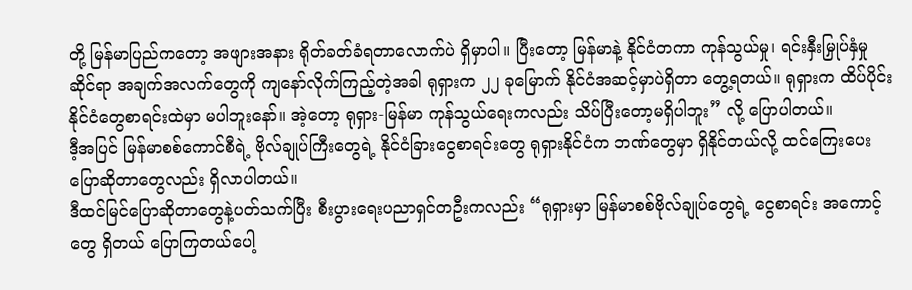တို့ မြန်မာပြည်ကတော့ အဖျားအနား ရိုတ်ခတ်ခံရတာလောက်ပဲ ရှိမှာပါ။ ပြီးတော့ မြန်မာနဲ့ နိုင်ငံတကာ ကုန်သွယ်မှု၊ ရင်းနှီးမြှုပ်နှံမှုဆိုင်ရာ အချက်အလက်တွေကို ကျနော်လိုက်ကြည့်တဲ့အခါ ရုရှားက ၂၂ ခုမြောက် နိုင်ငံအဆင့်မှာပဲရှိတာ တွေ့ရတယ်။ ရုရှားက ထိပ်ပိုင်းနိုင်ငံတွေစာရင်းထဲမှာ မပါဘူးနော်။ အဲ့တော့ ရုရှား-မြန်မာ ကုန်သွယ်ရေးကလည်း သိပ်ပြီးတော့မရှိပါဘူး” လို့ ပြောပါတယ်။
ဒီ့အပြင် မြန်မာစစ်ကောင်စီရဲ့ ဗိုလ်ချုပ်ကြီးတွေရဲ့ နိုင်ငံခြားငွေစာရင်းတွေ ရုရှားနိုင်ငံက ဘဏ်တွေမှာ ရှိနိုင်တယ်လို့ ထင်ကြေးပေးပြောဆိုတာတွေလည်း ရှိလာပါတယ်။
ဒီထင်မြင်ပြောဆိုတာတွေနဲ့ပတ်သက်ပြီး စီးပွားရေးပညာရှင်တဦးကလည်း “ရုရှားမှာ မြန်မာစစ်ဗိုလ်ချုပ်တွေရဲ့ ငွေစာရင်း အကောင့်တွေ ရှိတယ် ပြောကြတယ်ပေါ့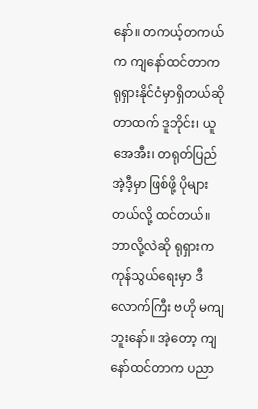နော်။ တကယ့်တကယ်က ကျနော်ထင်တာက ရုရှားနိုင်ငံမှာရှိတယ်ဆိုတာထက် ဒူဘိုင်း၊ ယူအေအီး၊ တရုတ်ပြည် အဲ့ဒီ့မှာ ဖြစ်ဖို့ ပိုများတယ်လို့ ထင်တယ်။ ဘာလို့လဲဆို ရုရှားက ကုန်သွယ်ရေးမှာ ဒီလောက်ကြီး ဗဟို မကျဘူးနော်။ အဲ့တော့ ကျနော်ထင်တာက ပညာ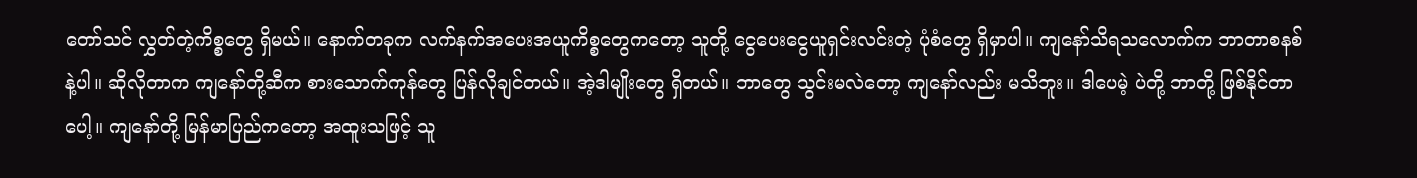တော်သင် လွှတ်တဲ့ကိစ္စတွေ ရှိမယ်။ နောက်တခုက လက်နက်အပေးအယူကိစ္စတွေကတော့ သူတို့ ငွေပေးငွေယူရှင်းလင်းတဲ့ ပုံစံတွေ ရှိမှာပါ။ ကျနော်သိရသလောက်က ဘာတာစနစ်နဲ့ပါ။ ဆိုလိုတာက ကျနော်တို့ဆီက စားသောက်ကုန်တွေ ပြန်လိုချင်တယ်။ အဲ့ဒါမျိုးတွေ ရှိတယ်။ ဘာတွေ သွင်းမလဲတော့ ကျနော်လည်း မသိဘူး။ ဒါပေမဲ့ ပဲတို့ ဘာတို့ ဖြစ်နိုင်တာပေါ့။ ကျနော်တို့ မြန်မာပြည်ကတော့ အထူးသဖြင့် သူ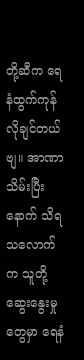တို့ဆီက ရေနံထွက်ကုန် လိုချင်တယ်ဗျ။ အာဏာသိမ်းပြီးနောက် သိရသလောက်က သူတို့ ဆွေးနွေးမှုတွေမှာ ရေနံ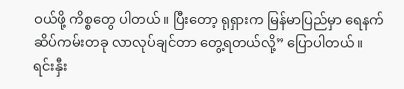ဝယ်ဖို့ ကိစ္စတွေ ပါတယ်။ ပြီးတော့ ရုရှားက မြန်မာပြည်မှာ ရေနက်ဆိပ်ကမ်းတခု လာလုပ်ချင်တာ တွေ့ရတယ်လို့” ပြောပါတယ်။
ရင်းနှီး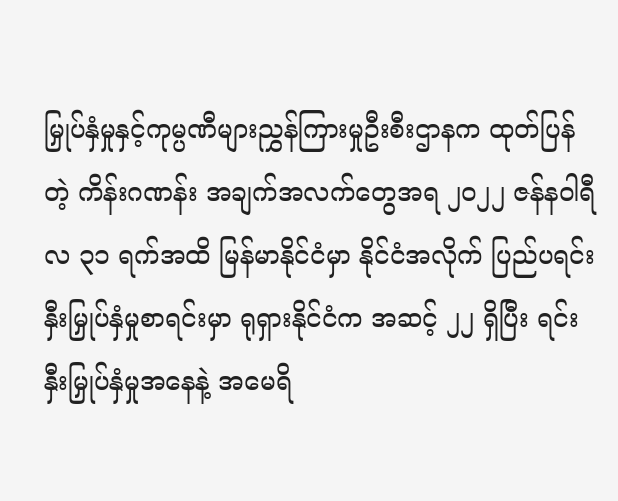မြှုပ်နှံမှုနှင့်ကုမ္ပဏီများညွှန်ကြားမှုဦးစီးဌာနက ထုတ်ပြန်တဲ့ ကိန်းဂဏန်း အချက်အလက်တွေအရ ၂၀၂၂ ဇန်နဝါရီလ ၃၁ ရက်အထိ မြန်မာနိုင်ငံမှာ နိုင်ငံအလိုက် ပြည်ပရင်းနှီးမြှုပ်နှံမှုစာရင်းမှာ ရုရှားနိုင်ငံက အဆင့် ၂၂ ရှိပြီး ရင်းနှီးမြှုပ်နှံမှုအနေနဲ့ အမေရိ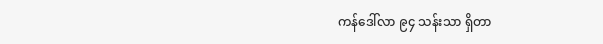ကန်ဒေါ်လာ ၉၄ သန်းသာ ရှိတာ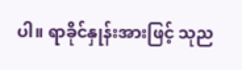ပါ။ ရာခိုင်နှုန်းအားဖြင့် သုည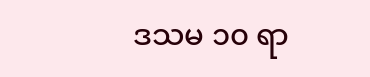ဒသမ ၁၀ ရာ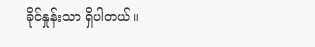ခိုင်နှုန်းသာ ရှိပါတယ်။